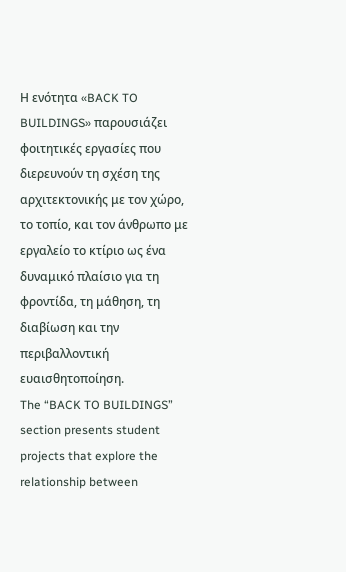Η ενότητα «BACK TO BUILDINGS» παρουσιάζει φοιτητικές εργασίες που διερευνούν τη σχέση της αρχιτεκτονικής με τον χώρο, το τοπίο, και τον άνθρωπο με εργαλείο το κτίριο ως ένα δυναμικό πλαίσιο για τη φροντίδα, τη μάθηση, τη διαβίωση και την περιβαλλοντική ευαισθητοποίηση.
The “BACK TO BUILDINGS” section presents student projects that explore the relationship between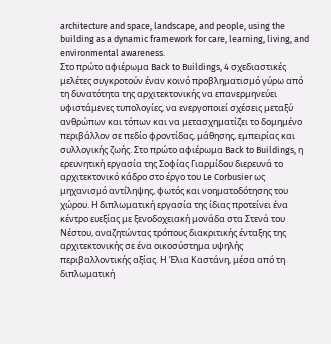architecture and space, landscape, and people, using the building as a dynamic framework for care, learning, living, and environmental awareness.
Στο πρώτο αφιέρωμα Back to Buildings, 4 σχεδιαστικές μελέτες συγκροτούν έναν κοινό προβληματισμό γύρω από τη δυνατότητα της αρχιτεκτονικής να επανερμηνεύει υφιστάμενες τυπολογίες, να ενεργοποιεί σχέσεις μεταξύ ανθρώπων και τόπων και να μετασχηματίζει το δομημένο περιβάλλον σε πεδίο φροντίδας, μάθησης, εμπειρίας και συλλογικής ζωής. Στο πρώτο αφιέρωμα Back to Buildings, η ερευνητική εργασία της Σοφίας Γιαρμίδου διερευνά το αρχιτεκτονικό κάδρο στο έργο του Le Corbusier ως μηχανισμό αντίληψης, φωτός και νοηματοδότησης του χώρου. Η διπλωματική εργασία της ίδιας προτείνει ένα κέντρο ευεξίας με ξενοδοχειακή μονάδα στα Στενά του Νέστου, αναζητώντας τρόπους διακριτικής ένταξης της αρχιτεκτονικής σε ένα οικοσύστημα υψηλής περιβαλλοντικής αξίας. Η Έλια Καστάνη, μέσα από τη διπλωματική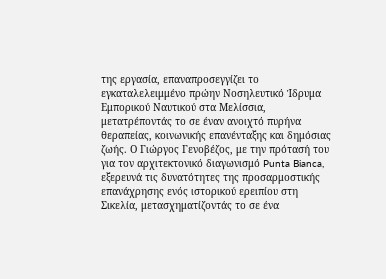της εργασία, επαναπροσεγγίζει το εγκαταλελειμμένο πρώην Νοσηλευτικό Ίδρυμα Εμπορικού Ναυτικού στα Μελίσσια, μετατρέποντάς το σε έναν ανοιχτό πυρήνα θεραπείας, κοινωνικής επανένταξης και δημόσιας ζωής. Ο Γιώργος Γενοβέζος, με την πρότασή του για τον αρχιτεκτονικό διαγωνισμό Punta Bianca, εξερευνά τις δυνατότητες της προσαρμοστικής επανάχρησης ενός ιστορικού ερειπίου στη Σικελία, μετασχηματίζοντάς το σε ένα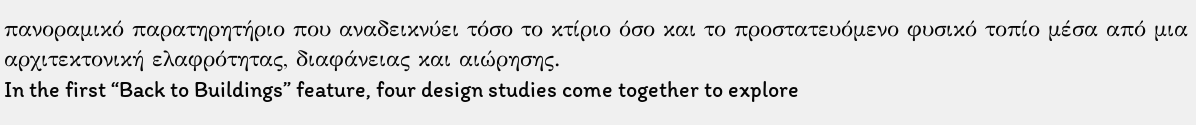πανοραμικό παρατηρητήριο που αναδεικνύει τόσο το κτίριο όσο και το προστατευόμενο φυσικό τοπίο μέσα από μια αρχιτεκτονική ελαφρότητας, διαφάνειας και αιώρησης.
In the first “Back to Buildings” feature, four design studies come together to explore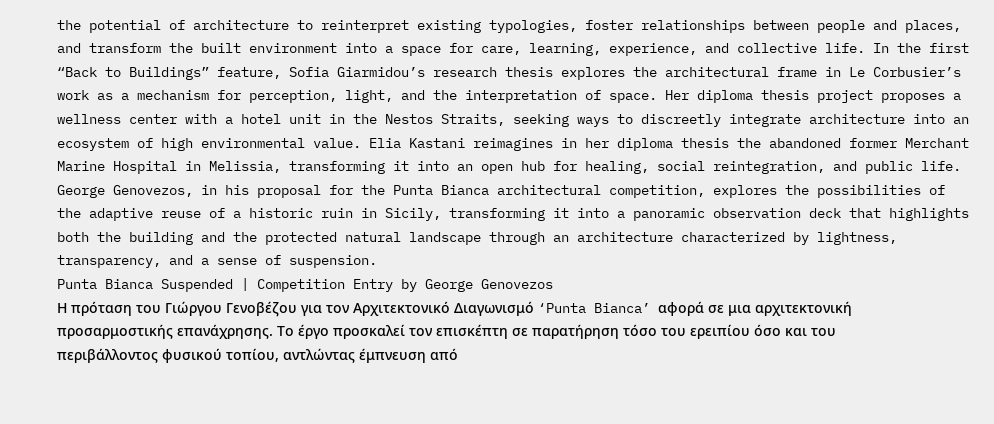the potential of architecture to reinterpret existing typologies, foster relationships between people and places, and transform the built environment into a space for care, learning, experience, and collective life. In the first “Back to Buildings” feature, Sofia Giarmidou’s research thesis explores the architectural frame in Le Corbusier’s work as a mechanism for perception, light, and the interpretation of space. Her diploma thesis project proposes a wellness center with a hotel unit in the Nestos Straits, seeking ways to discreetly integrate architecture into an ecosystem of high environmental value. Elia Kastani reimagines in her diploma thesis the abandoned former Merchant Marine Hospital in Melissia, transforming it into an open hub for healing, social reintegration, and public life. George Genovezos, in his proposal for the Punta Bianca architectural competition, explores the possibilities of the adaptive reuse of a historic ruin in Sicily, transforming it into a panoramic observation deck that highlights both the building and the protected natural landscape through an architecture characterized by lightness, transparency, and a sense of suspension.
Punta Bianca Suspended | Competition Entry by George Genovezos
Η πρόταση του Γιώργου Γενοβέζου για τον Αρχιτεκτονικό Διαγωνισμό ‘Punta Bianca’ αφορά σε μια αρχιτεκτονική προσαρμοστικής επανάχρησης. Το έργο προσκαλεί τον επισκέπτη σε παρατήρηση τόσο του ερειπίου όσο και του περιβάλλοντος φυσικού τοπίου, αντλώντας έμπνευση από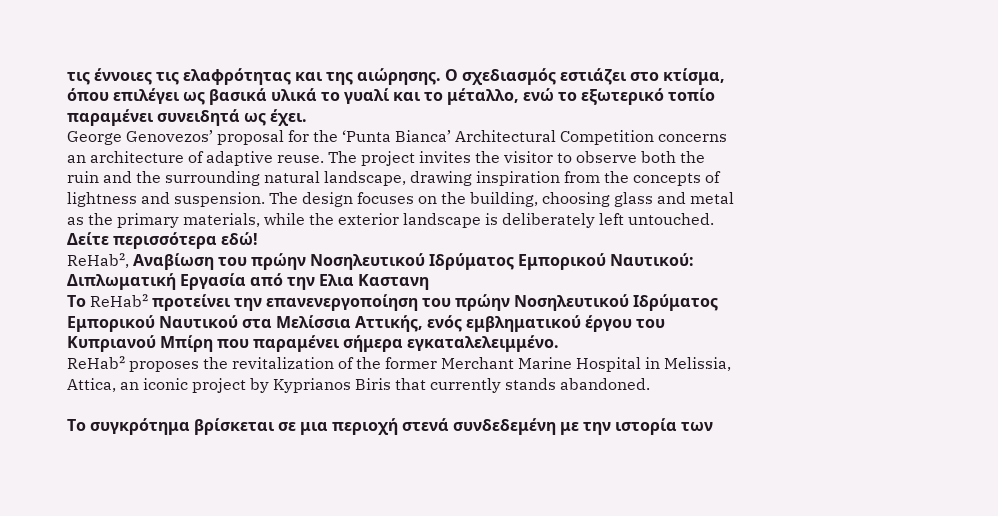τις έννοιες τις ελαφρότητας και της αιώρησης. Ο σχεδιασμός εστιάζει στο κτίσμα, όπου επιλέγει ως βασικά υλικά το γυαλί και το μέταλλο, ενώ το εξωτερικό τοπίο παραμένει συνειδητά ως έχει.
George Genovezos’ proposal for the ‘Punta Bianca’ Architectural Competition concerns an architecture of adaptive reuse. The project invites the visitor to observe both the ruin and the surrounding natural landscape, drawing inspiration from the concepts of lightness and suspension. The design focuses on the building, choosing glass and metal as the primary materials, while the exterior landscape is deliberately left untouched.
Δείτε περισσότερα εδώ!
ReHab², Αναβίωση του πρώην Νοσηλευτικού Ιδρύματος Εμπορικού Ναυτικού: Διπλωματική Εργασία από την Ελια Καστανη
Το ReHab² προτείνει την επανενεργοποίηση του πρώην Νοσηλευτικού Ιδρύματος Εμπορικού Ναυτικού στα Μελίσσια Αττικής, ενός εμβληματικού έργου του Κυπριανού Μπίρη που παραμένει σήμερα εγκαταλελειμμένο.
ReHab² proposes the revitalization of the former Merchant Marine Hospital in Melissia, Attica, an iconic project by Kyprianos Biris that currently stands abandoned.

Το συγκρότημα βρίσκεται σε μια περιοχή στενά συνδεδεμένη με την ιστορία των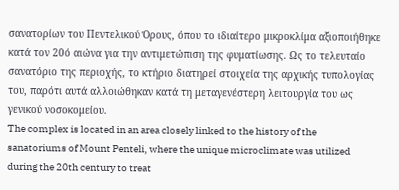σανατορίων του Πεντελικού Όρους, όπου το ιδιαίτερο μικροκλίμα αξιοποιήθηκε κατά τον 20ό αιώνα για την αντιμετώπιση της φυματίωσης. Ως το τελευταίο σανατόριο της περιοχής, το κτήριο διατηρεί στοιχεία της αρχικής τυπολογίας του, παρότι αυτά αλλοιώθηκαν κατά τη μεταγενέστερη λειτουργία του ως γενικού νοσοκομείου.
The complex is located in an area closely linked to the history of the sanatoriums of Mount Penteli, where the unique microclimate was utilized during the 20th century to treat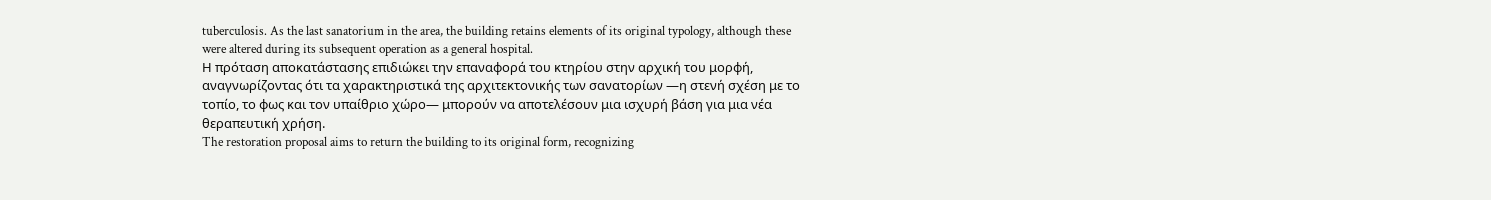tuberculosis. As the last sanatorium in the area, the building retains elements of its original typology, although these were altered during its subsequent operation as a general hospital.
Η πρόταση αποκατάστασης επιδιώκει την επαναφορά του κτηρίου στην αρχική του μορφή, αναγνωρίζοντας ότι τα χαρακτηριστικά της αρχιτεκτονικής των σανατορίων —η στενή σχέση με το τοπίο, το φως και τον υπαίθριο χώρο— μπορούν να αποτελέσουν μια ισχυρή βάση για μια νέα θεραπευτική χρήση.
The restoration proposal aims to return the building to its original form, recognizing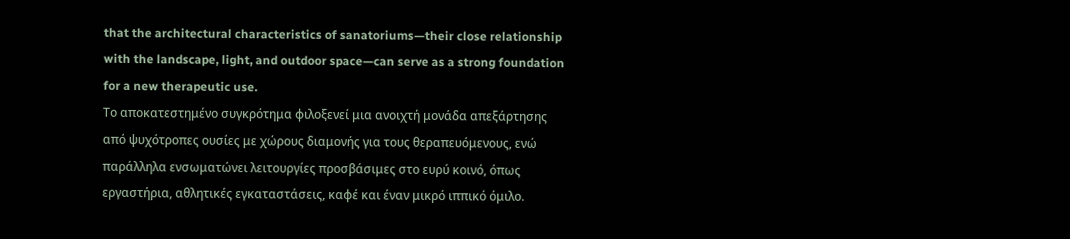that the architectural characteristics of sanatoriums—their close relationship with the landscape, light, and outdoor space—can serve as a strong foundation for a new therapeutic use.
Το αποκατεστημένο συγκρότημα φιλοξενεί μια ανοιχτή μονάδα απεξάρτησης από ψυχότροπες ουσίες με χώρους διαμονής για τους θεραπευόμενους, ενώ παράλληλα ενσωματώνει λειτουργίες προσβάσιμες στο ευρύ κοινό, όπως εργαστήρια, αθλητικές εγκαταστάσεις, καφέ και έναν μικρό ιππικό όμιλο.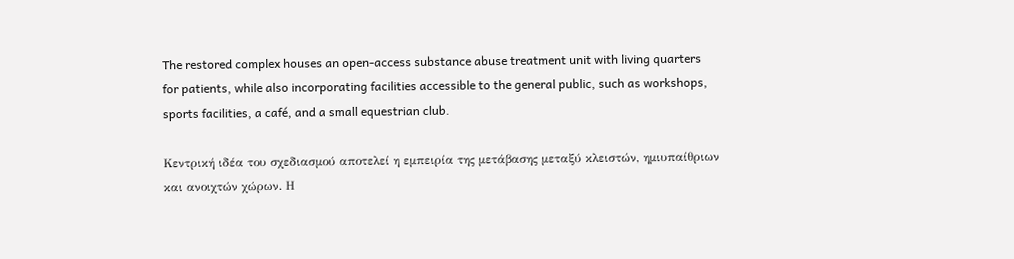The restored complex houses an open-access substance abuse treatment unit with living quarters for patients, while also incorporating facilities accessible to the general public, such as workshops, sports facilities, a café, and a small equestrian club.

Κεντρική ιδέα του σχεδιασμού αποτελεί η εμπειρία της μετάβασης μεταξύ κλειστών, ημιυπαίθριων και ανοιχτών χώρων. Η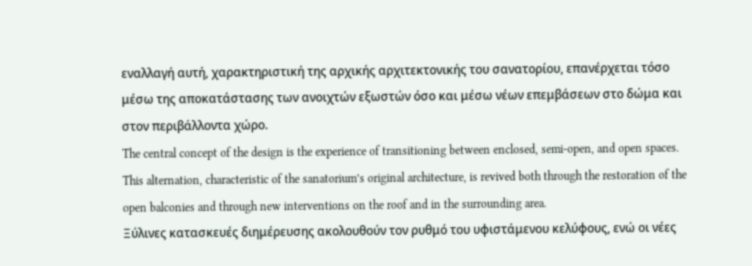εναλλαγή αυτή, χαρακτηριστική της αρχικής αρχιτεκτονικής του σανατορίου, επανέρχεται τόσο μέσω της αποκατάστασης των ανοιχτών εξωστών όσο και μέσω νέων επεμβάσεων στο δώμα και στον περιβάλλοντα χώρο.
The central concept of the design is the experience of transitioning between enclosed, semi-open, and open spaces. This alternation, characteristic of the sanatorium’s original architecture, is revived both through the restoration of the open balconies and through new interventions on the roof and in the surrounding area.
Ξύλινες κατασκευές διημέρευσης ακολουθούν τον ρυθμό του υφιστάμενου κελύφους, ενώ οι νέες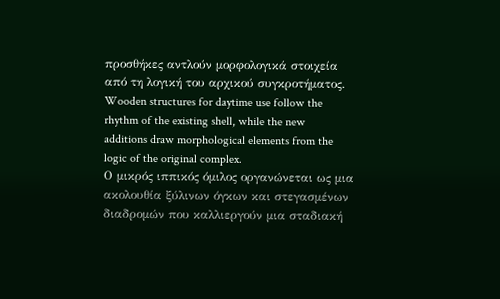προσθήκες αντλούν μορφολογικά στοιχεία από τη λογική του αρχικού συγκροτήματος.
Wooden structures for daytime use follow the rhythm of the existing shell, while the new additions draw morphological elements from the logic of the original complex.
Ο μικρός ιππικός όμιλος οργανώνεται ως μια ακολουθία ξύλινων όγκων και στεγασμένων διαδρομών που καλλιεργούν μια σταδιακή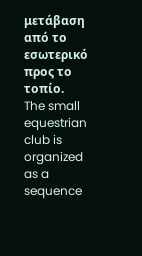μετάβαση από το εσωτερικό προς το τοπίο.
The small equestrian club is organized as a sequence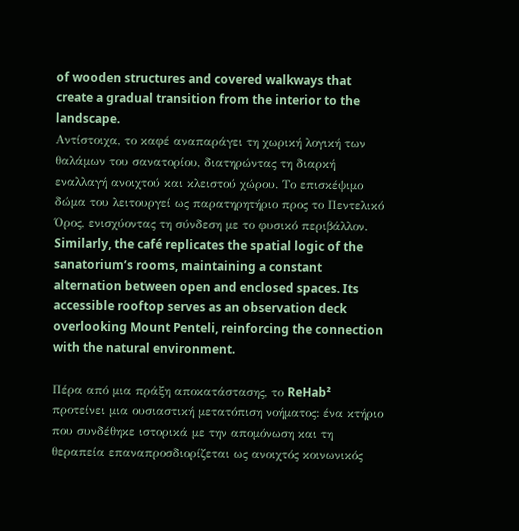of wooden structures and covered walkways that create a gradual transition from the interior to the landscape.
Αντίστοιχα, το καφέ αναπαράγει τη χωρική λογική των θαλάμων του σανατορίου, διατηρώντας τη διαρκή εναλλαγή ανοιχτού και κλειστού χώρου. Το επισκέψιμο δώμα του λειτουργεί ως παρατηρητήριο προς το Πεντελικό Όρος, ενισχύοντας τη σύνδεση με το φυσικό περιβάλλον.
Similarly, the café replicates the spatial logic of the sanatorium’s rooms, maintaining a constant alternation between open and enclosed spaces. Its accessible rooftop serves as an observation deck overlooking Mount Penteli, reinforcing the connection with the natural environment.

Πέρα από μια πράξη αποκατάστασης, το ReHab² προτείνει μια ουσιαστική μετατόπιση νοήματος: ένα κτήριο που συνδέθηκε ιστορικά με την απομόνωση και τη θεραπεία επαναπροσδιορίζεται ως ανοιχτός κοινωνικός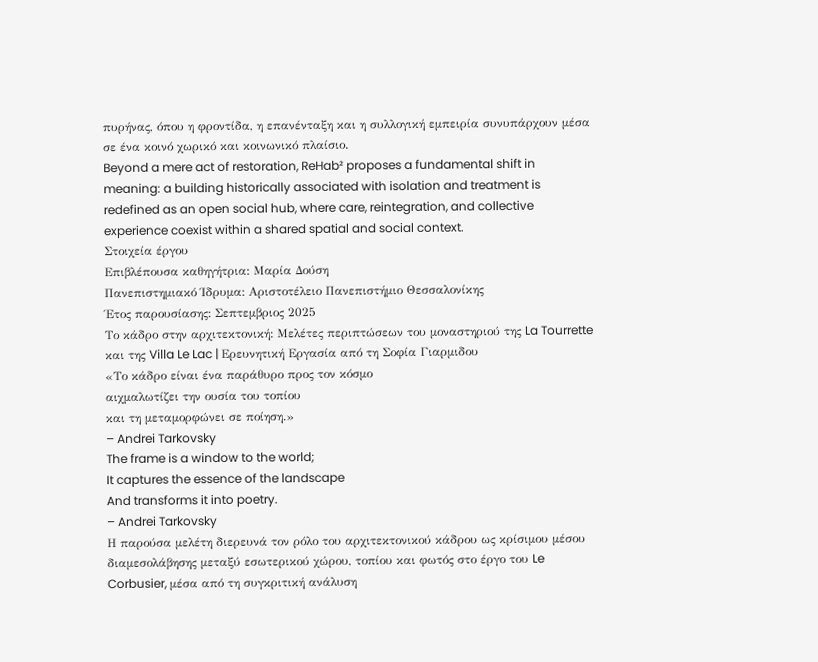πυρήνας, όπου η φροντίδα, η επανένταξη και η συλλογική εμπειρία συνυπάρχουν μέσα σε ένα κοινό χωρικό και κοινωνικό πλαίσιο.
Beyond a mere act of restoration, ReHab² proposes a fundamental shift in meaning: a building historically associated with isolation and treatment is redefined as an open social hub, where care, reintegration, and collective experience coexist within a shared spatial and social context.
Στοιχεία έργου
Eπιβλέπουσα καθηγήτρια: Μαρία Δούση
Πανεπιστημιακό Ίδρυμα: Αριστοτέλειο Πανεπιστήμιο Θεσσαλονίκης
Έτος παρουσίασης: Σεπτεμβριος 2025
Το κάδρο στην αρχιτεκτονική: Μελέτες περιπτώσεων του μοναστηριού της La Tourrette και της Villa Le Lac | Ερευνητική Εργασία από τη Σοφία Γιαρμιδου
«Το κάδρο είναι ένα παράθυρο προς τον κόσμο
αιχμαλωτίζει την ουσία του τοπίου
και τη μεταμορφώνει σε ποίηση.»
– Andrei Tarkovsky
The frame is a window to the world;
It captures the essence of the landscape
And transforms it into poetry.
– Andrei Tarkovsky
Η παρούσα μελέτη διερευνά τον ρόλο του αρχιτεκτονικού κάδρου ως κρίσιμου μέσου διαμεσολάβησης μεταξύ εσωτερικού χώρου, τοπίου και φωτός στο έργο του Le Corbusier, μέσα από τη συγκριτική ανάλυση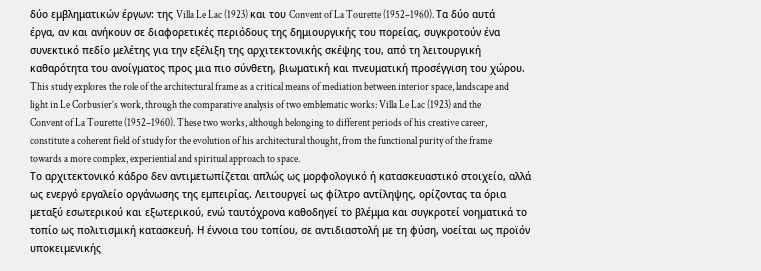δύο εμβληματικών έργων: της Villa Le Lac (1923) και του Convent of La Tourette (1952–1960). Τα δύο αυτά έργα, αν και ανήκουν σε διαφορετικές περιόδους της δημιουργικής του πορείας, συγκροτούν ένα συνεκτικό πεδίο μελέτης για την εξέλιξη της αρχιτεκτονικής σκέψης του, από τη λειτουργική καθαρότητα του ανοίγματος προς μια πιο σύνθετη, βιωματική και πνευματική προσέγγιση του χώρου.
This study explores the role of the architectural frame as a critical means of mediation between interior space, landscape and light in Le Corbusier’s work, through the comparative analysis of two emblematic works: Villa Le Lac (1923) and the Convent of La Tourette (1952–1960). These two works, although belonging to different periods of his creative career, constitute a coherent field of study for the evolution of his architectural thought, from the functional purity of the frame towards a more complex, experiential and spiritual approach to space.
Το αρχιτεκτονικό κάδρο δεν αντιμετωπίζεται απλώς ως μορφολογικό ή κατασκευαστικό στοιχείο, αλλά ως ενεργό εργαλείο οργάνωσης της εμπειρίας. Λειτουργεί ως φίλτρο αντίληψης, ορίζοντας τα όρια μεταξύ εσωτερικού και εξωτερικού, ενώ ταυτόχρονα καθοδηγεί το βλέμμα και συγκροτεί νοηματικά το τοπίο ως πολιτισμική κατασκευή. Η έννοια του τοπίου, σε αντιδιαστολή με τη φύση, νοείται ως προϊόν υποκειμενικής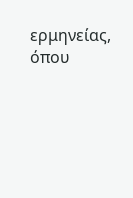ερμηνείας, όπου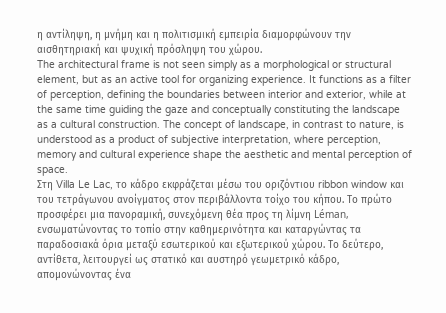η αντίληψη, η μνήμη και η πολιτισμική εμπειρία διαμορφώνουν την αισθητηριακή και ψυχική πρόσληψη του χώρου.
The architectural frame is not seen simply as a morphological or structural element, but as an active tool for organizing experience. It functions as a filter of perception, defining the boundaries between interior and exterior, while at the same time guiding the gaze and conceptually constituting the landscape as a cultural construction. The concept of landscape, in contrast to nature, is understood as a product of subjective interpretation, where perception, memory and cultural experience shape the aesthetic and mental perception of space.
Στη Villa Le Lac, το κάδρο εκφράζεται μέσω του οριζόντιου ribbon window και του τετράγωνου ανοίγματος στον περιβάλλοντα τοίχο του κήπου. Το πρώτο προσφέρει μια πανοραμική, συνεχόμενη θέα προς τη λίμνη Léman, ενσωματώνοντας το τοπίο στην καθημερινότητα και καταργώντας τα παραδοσιακά όρια μεταξύ εσωτερικού και εξωτερικού χώρου. Το δεύτερο, αντίθετα, λειτουργεί ως στατικό και αυστηρό γεωμετρικό κάδρο, απομονώνοντας ένα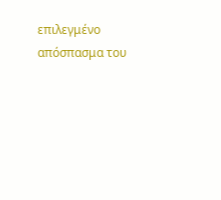επιλεγμένο απόσπασμα του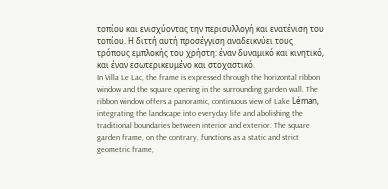τοπίου και ενισχύοντας την περισυλλογή και ενατένιση του τοπίου. Η διττή αυτή προσέγγιση αναδεικνύει τους τρόπους εμπλοκής του χρήστη: έναν δυναμικό και κινητικό, και έναν εσωτερικευμένο και στοχαστικό.
In Villa Le Lac, the frame is expressed through the horizontal ribbon window and the square opening in the surrounding garden wall. The ribbon window offers a panoramic, continuous view of Lake Léman, integrating the landscape into everyday life and abolishing the traditional boundaries between interior and exterior. The square garden frame, on the contrary, functions as a static and strict geometric frame,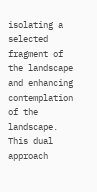isolating a selected fragment of the landscape and enhancing contemplation of the landscape. This dual approach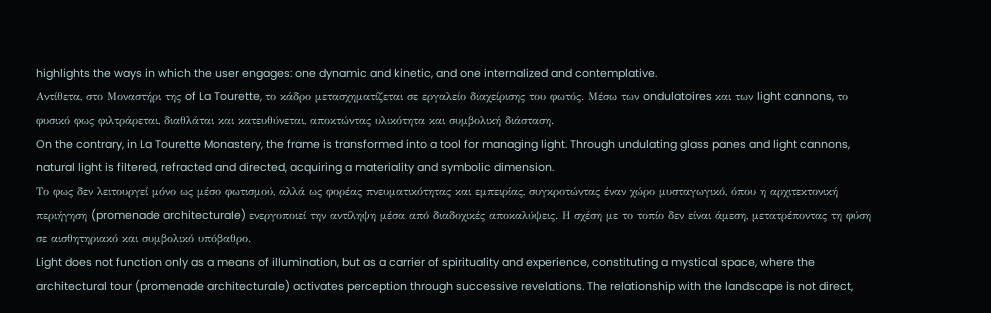highlights the ways in which the user engages: one dynamic and kinetic, and one internalized and contemplative.
Αντίθετα, στο Μοναστήρι της of La Tourette, το κάδρο μετασχηματίζεται σε εργαλείο διαχείρισης του φωτός. Μέσω των ondulatoires και των light cannons, το φυσικό φως φιλτράρεται, διαθλάται και κατευθύνεται, αποκτώντας υλικότητα και συμβολική διάσταση.
On the contrary, in La Tourette Monastery, the frame is transformed into a tool for managing light. Through undulating glass panes and light cannons, natural light is filtered, refracted and directed, acquiring a materiality and symbolic dimension.
Το φως δεν λειτουργεί μόνο ως μέσο φωτισμού, αλλά ως φορέας πνευματικότητας και εμπειρίας, συγκροτώντας έναν χώρο μυσταγωγικό, όπου η αρχιτεκτονική περιήγηση (promenade architecturale) ενεργοποιεί την αντίληψη μέσα από διαδοχικές αποκαλύψεις. Η σχέση με το τοπίο δεν είναι άμεση, μετατρέποντας τη φύση σε αισθητηριακό και συμβολικό υπόβαθρο.
Light does not function only as a means of illumination, but as a carrier of spirituality and experience, constituting a mystical space, where the architectural tour (promenade architecturale) activates perception through successive revelations. The relationship with the landscape is not direct,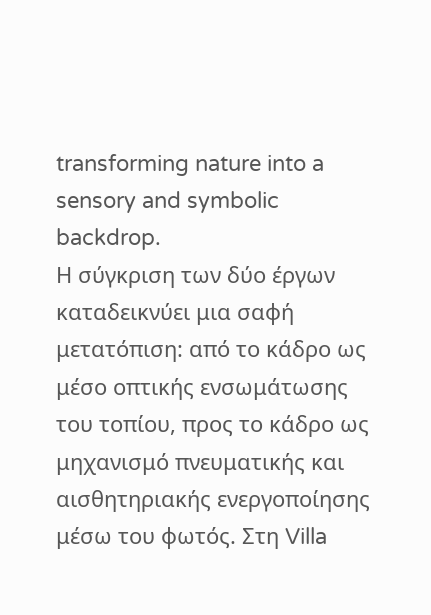transforming nature into a sensory and symbolic backdrop.
Η σύγκριση των δύο έργων καταδεικνύει μια σαφή μετατόπιση: από το κάδρο ως μέσο οπτικής ενσωμάτωσης του τοπίου, προς το κάδρο ως μηχανισμό πνευματικής και αισθητηριακής ενεργοποίησης μέσω του φωτός. Στη Villa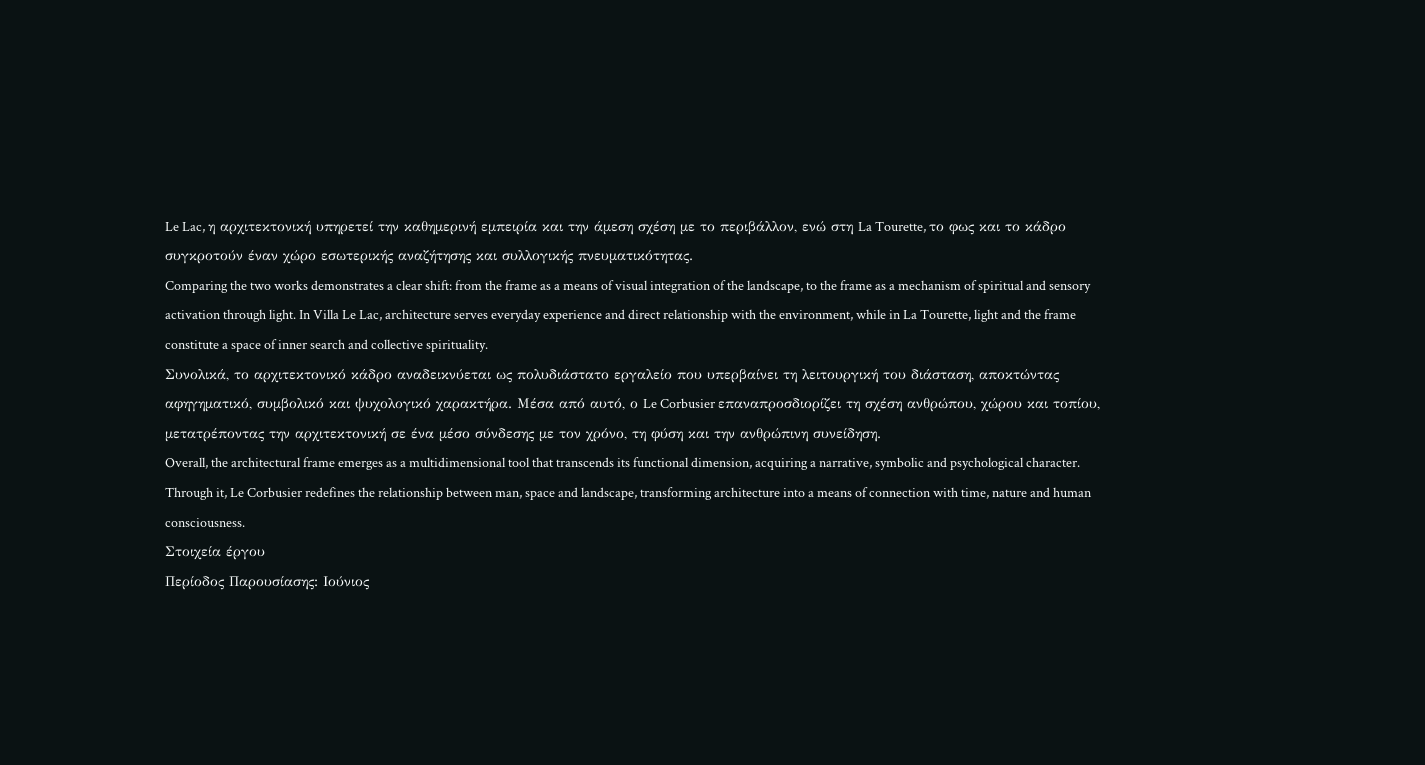Le Lac, η αρχιτεκτονική υπηρετεί την καθημερινή εμπειρία και την άμεση σχέση με το περιβάλλον, ενώ στη La Tourette, το φως και το κάδρο συγκροτούν έναν χώρο εσωτερικής αναζήτησης και συλλογικής πνευματικότητας.
Comparing the two works demonstrates a clear shift: from the frame as a means of visual integration of the landscape, to the frame as a mechanism of spiritual and sensory activation through light. In Villa Le Lac, architecture serves everyday experience and direct relationship with the environment, while in La Tourette, light and the frame constitute a space of inner search and collective spirituality.
Συνολικά, το αρχιτεκτονικό κάδρο αναδεικνύεται ως πολυδιάστατο εργαλείο που υπερβαίνει τη λειτουργική του διάσταση, αποκτώντας αφηγηματικό, συμβολικό και ψυχολογικό χαρακτήρα. Μέσα από αυτό, ο Le Corbusier επαναπροσδιορίζει τη σχέση ανθρώπου, χώρου και τοπίου, μετατρέποντας την αρχιτεκτονική σε ένα μέσο σύνδεσης με τον χρόνο, τη φύση και την ανθρώπινη συνείδηση.
Overall, the architectural frame emerges as a multidimensional tool that transcends its functional dimension, acquiring a narrative, symbolic and psychological character. Through it, Le Corbusier redefines the relationship between man, space and landscape, transforming architecture into a means of connection with time, nature and human consciousness.
Στοιχεία έργου
Περίοδος Παρουσίασης: Ιούνιος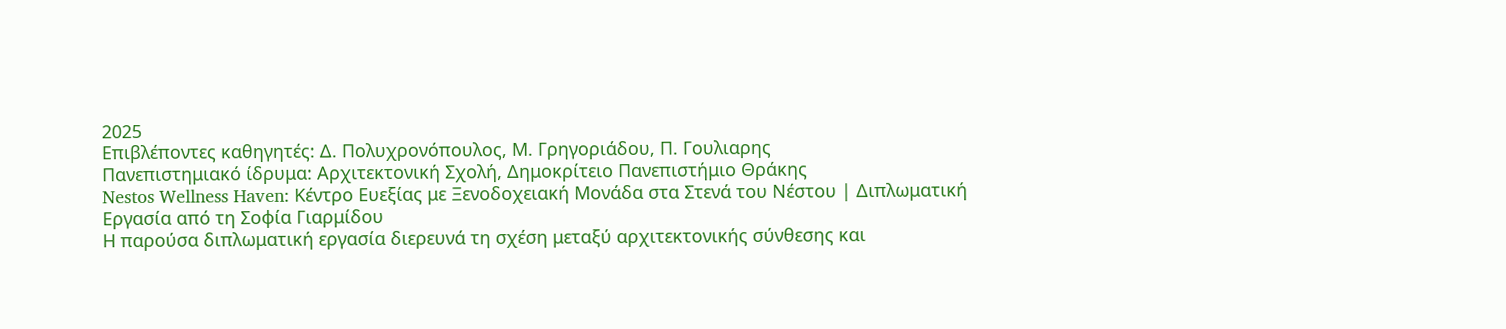2025
Επιβλέποντες καθηγητές: Δ. Πολυχρονόπουλος, Μ. Γρηγοριάδου, Π. Γουλιαρης
Πανεπιστημιακό ίδρυμα: Αρχιτεκτονική Σχολή, Δημοκρίτειο Πανεπιστήμιο Θράκης
Nestos Wellness Haven: Κέντρο Ευεξίας με Ξενοδοχειακή Μονάδα στα Στενά του Νέστου | Διπλωματική Εργασία από τη Σοφία Γιαρμίδου
Η παρούσα διπλωματική εργασία διερευνά τη σχέση μεταξύ αρχιτεκτονικής σύνθεσης και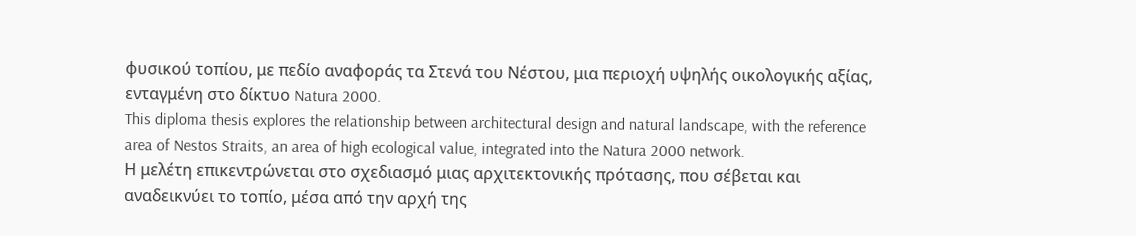φυσικού τοπίου, με πεδίο αναφοράς τα Στενά του Νέστου, μια περιοχή υψηλής οικολογικής αξίας, ενταγμένη στο δίκτυο Natura 2000.
This diploma thesis explores the relationship between architectural design and natural landscape, with the reference area of Nestos Straits, an area of high ecological value, integrated into the Natura 2000 network.
Η μελέτη επικεντρώνεται στο σχεδιασμό μιας αρχιτεκτονικής πρότασης, που σέβεται και αναδεικνύει το τοπίο, μέσα από την αρχή της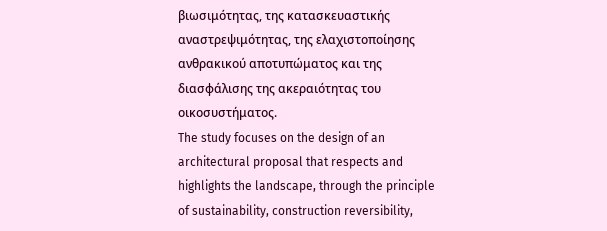βιωσιμότητας, της κατασκευαστικής αναστρεψιμότητας, της ελαχιστοποίησης ανθρακικού αποτυπώματος και της διασφάλισης της ακεραιότητας του οικοσυστήματος.
The study focuses on the design of an architectural proposal that respects and highlights the landscape, through the principle of sustainability, construction reversibility,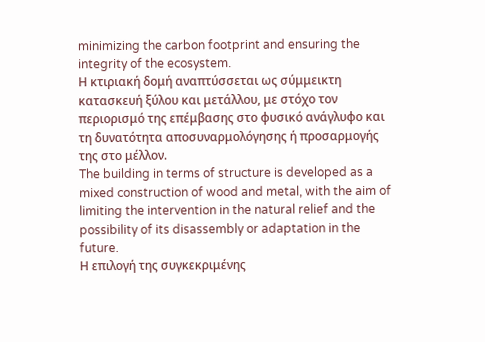minimizing the carbon footprint and ensuring the integrity of the ecosystem.
Η κτιριακή δομή αναπτύσσεται ως σύμμεικτη κατασκευή ξύλου και μετάλλου, με στόχο τον περιορισμό της επέμβασης στο φυσικό ανάγλυφο και τη δυνατότητα αποσυναρμολόγησης ή προσαρμογής της στο μέλλον.
The building in terms of structure is developed as a mixed construction of wood and metal, with the aim of limiting the intervention in the natural relief and the possibility of its disassembly or adaptation in the future.
Η επιλογή της συγκεκριμένης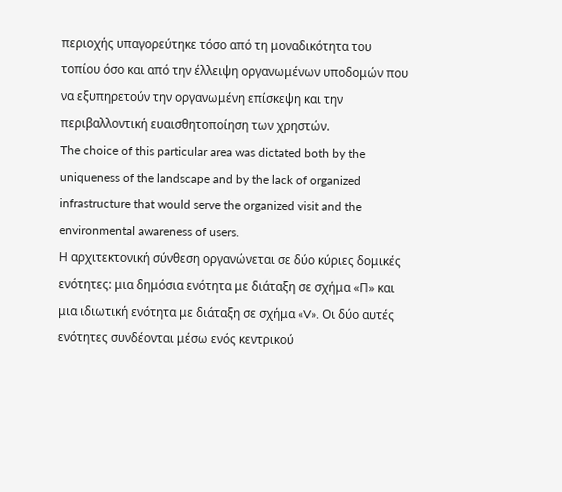περιοχής υπαγορεύτηκε τόσο από τη μοναδικότητα του τοπίου όσο και από την έλλειψη οργανωμένων υποδομών που να εξυπηρετούν την οργανωμένη επίσκεψη και την περιβαλλοντική ευαισθητοποίηση των χρηστών.
The choice of this particular area was dictated both by the uniqueness of the landscape and by the lack of organized infrastructure that would serve the organized visit and the environmental awareness of users.
Η αρχιτεκτονική σύνθεση οργανώνεται σε δύο κύριες δομικές ενότητες: μια δημόσια ενότητα με διάταξη σε σχήμα «Π» και μια ιδιωτική ενότητα με διάταξη σε σχήμα «V». Οι δύο αυτές ενότητες συνδέονται μέσω ενός κεντρικού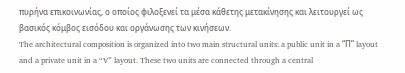πυρήνα επικοινωνίας, ο οποίος φιλοξενεί τα μέσα κάθετης μετακίνησης και λειτουργεί ως βασικός κόμβος εισόδου και οργάνωσης των κινήσεων.
The architectural composition is organized into two main structural units: a public unit in a “Π” layout and a private unit in a “V” layout. These two units are connected through a central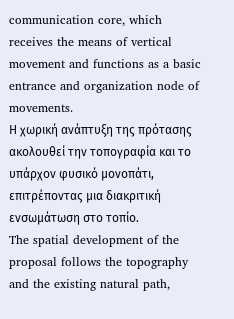communication core, which receives the means of vertical movement and functions as a basic entrance and organization node of movements.
Η χωρική ανάπτυξη της πρότασης ακολουθεί την τοπογραφία και το υπάρχον φυσικό μονοπάτι, επιτρέποντας μια διακριτική ενσωμάτωση στο τοπίο.
The spatial development of the proposal follows the topography and the existing natural path,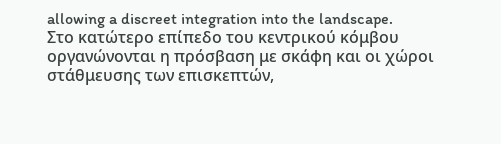allowing a discreet integration into the landscape.
Στο κατώτερο επίπεδο του κεντρικού κόμβου οργανώνονται η πρόσβαση με σκάφη και οι χώροι στάθμευσης των επισκεπτών,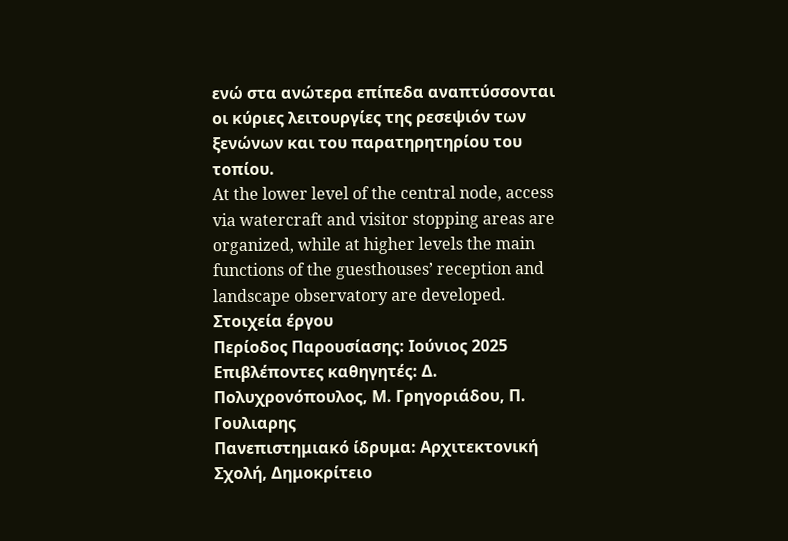ενώ στα ανώτερα επίπεδα αναπτύσσονται οι κύριες λειτουργίες της ρεσεψιόν των ξενώνων και του παρατηρητηρίου του τοπίου.
At the lower level of the central node, access via watercraft and visitor stopping areas are organized, while at higher levels the main functions of the guesthouses’ reception and landscape observatory are developed.
Στοιχεία έργου
Περίοδος Παρουσίασης: Ιούνιος 2025
Επιβλέποντες καθηγητές: Δ. Πολυχρονόπουλος, Μ. Γρηγοριάδου, Π. Γουλιαρης
Πανεπιστημιακό ίδρυμα: Αρχιτεκτονική Σχολή, Δημοκρίτειο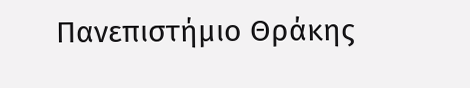Πανεπιστήμιο Θράκης